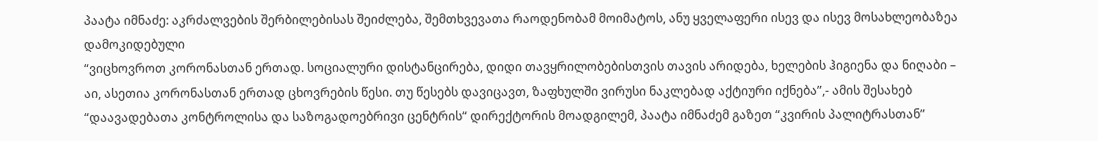პაატა იმნაძე: აკრძალვების შერბილებისას შეიძლება, შემთხვევათა რაოდენობამ მოიმატოს, ანუ ყველაფერი ისევ და ისევ მოსახლეობაზეა დამოკიდებული
“ვიცხოვროთ კორონასთან ერთად. სოციალური დისტანცირება, დიდი თავყრილობებისთვის თავის არიდება, ხელების ჰიგიენა და ნიღაბი – აი, ასეთია კორონასთან ერთად ცხოვრების წესი. თუ წესებს დავიცავთ, ზაფხულში ვირუსი ნაკლებად აქტიური იქნება”,- ამის შესახებ “დაავადებათა კონტროლისა და საზოგადოებრივი ცენტრის“ დირექტორის მოადგილემ, პაატა იმნაძემ გაზეთ “კვირის პალიტრასთან”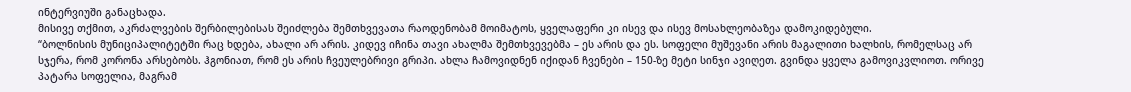ინტერვიუში განაცხადა.
მისივე თქმით, აკრძალვების შერბილებისას შეიძლება შემთხვევათა რაოდენობამ მოიმატოს, ყველაფერი კი ისევ და ისევ მოსახლეობაზეა დამოკიდებული.
“ბოლნისის მუნიციპალიტეტში რაც ხდება, ახალი არ არის. კიდევ იჩინა თავი ახალმა შემთხვევებმა – ეს არის და ეს. სოფელი მუშევანი არის მაგალითი ხალხის, რომელსაც არ სჯერა, რომ კორონა არსებობს. ჰგონიათ, რომ ეს არის ჩვეულებრივი გრიპი. ახლა ჩამოვიდნენ იქიდან ჩვენები – 150-ზე მეტი სინჯი ავიღეთ. გვინდა ყველა გამოვიკვლიოთ. ორივე პატარა სოფელია, მაგრამ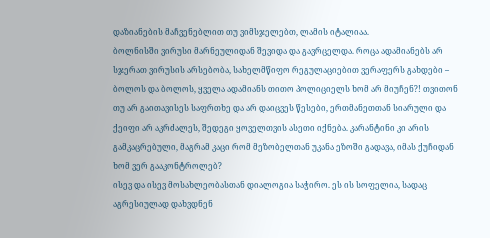დაზიანების მაჩვენებლით თუ ვიმსჯელებთ, ლამის იტალიაა.
ბოლნისში ვირუსი მარნეულიდან შევიდა და გავრცელდა. როცა ადამიანებს არ სჯერათ ვირუსის არსებობა, სახელმწიფო რეგულაციებით ვერაფერს გახდები – ბოლოს და ბოლოს, ყველა ადამიანს თითო პოლიციელს ხომ არ მიუჩენ?! თვითონ თუ არ გაითავისეს საფრთხე და არ დაიცვეს წესები, ერთმანეთთან სიარული და ქეიფი არ აკრძალეს, შედეგი ყოველთვის ასეთი იქნება. კარანტინი კი არის გამკაცრებული, მაგრამ კაცი რომ მეზობელთან უკანა ეზოში გადავა, იმას ქუჩიდან ხომ ვერ გააკონტროლებ?
ისევ და ისევ მოსახლეობასთან დიალოგია საჭირო. ეს ის სოფელია, სადაც აგრესიულად დახვდნენ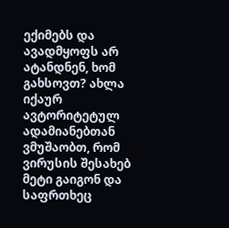ექიმებს და ავადმყოფს არ ატანდნენ, ხომ გახსოვთ? ახლა იქაურ ავტორიტეტულ ადამიანებთან ვმუშაობთ, რომ ვირუსის შესახებ მეტი გაიგონ და საფრთხეც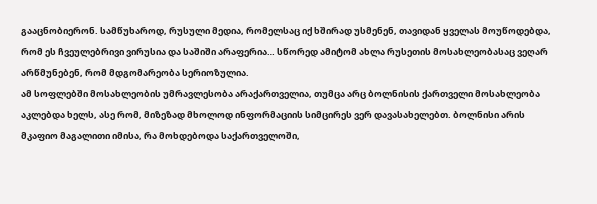გააცნობიერონ. სამწუხაროდ, რუსული მედია, რომელსაც იქ ხშირად უსმენენ, თავიდან ყველას მოუწოდებდა, რომ ეს ჩვეულებრივი ვირუსია და საშიში არაფერია… სწორედ ამიტომ ახლა რუსეთის მოსახლეობასაც ვეღარ არწმუნებენ, რომ მდგომარეობა სერიოზულია.
ამ სოფლებში მოსახლეობის უმრავლესობა არაქართველია, თუმცა არც ბოლნისის ქართველი მოსახლეობა აკლებდა ხელს, ასე რომ, მიზეზად მხოლოდ ინფორმაციის სიმცირეს ვერ დავასახელებთ. ბოლნისი არის მკაფიო მაგალითი იმისა, რა მოხდებოდა საქართველოში,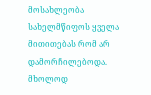მოსახლეობა სახელმწიფოს ყველა მითითებას რომ არ დამორჩილებოდა. მხოლოდ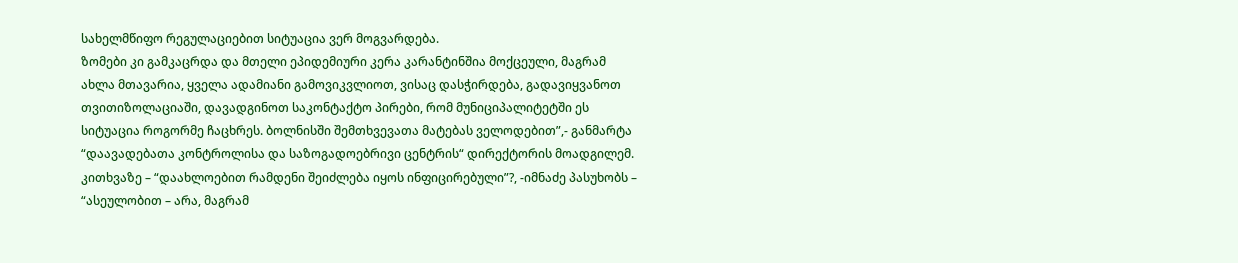სახელმწიფო რეგულაციებით სიტუაცია ვერ მოგვარდება.
ზომები კი გამკაცრდა და მთელი ეპიდემიური კერა კარანტინშია მოქცეული, მაგრამ ახლა მთავარია, ყველა ადამიანი გამოვიკვლიოთ, ვისაც დასჭირდება, გადავიყვანოთ თვითიზოლაციაში, დავადგინოთ საკონტაქტო პირები, რომ მუნიციპალიტეტში ეს სიტუაცია როგორმე ჩაცხრეს. ბოლნისში შემთხვევათა მატებას ველოდებით”,- განმარტა “დაავადებათა კონტროლისა და საზოგადოებრივი ცენტრის“ დირექტორის მოადგილემ.
კითხვაზე – “დაახლოებით რამდენი შეიძლება იყოს ინფიცირებული”?, -იმნაძე პასუხობს – “ასეულობით – არა, მაგრამ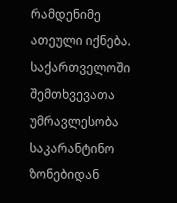რამდენიმე ათეული იქნება. საქართველოში შემთხვევათა უმრავლესობა საკარანტინო ზონებიდან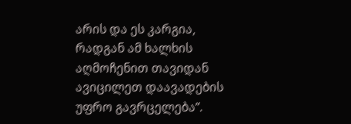არის და ეს კარგია, რადგან ამ ხალხის აღმოჩენით თავიდან ავიცილეთ დაავადების უფრო გავრცელება”.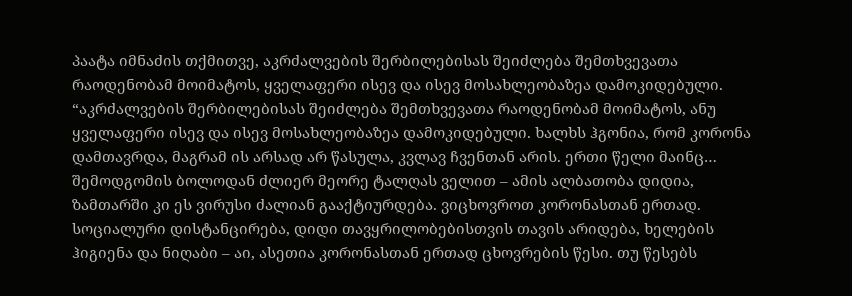პაატა იმნაძის თქმითვე, აკრძალვების შერბილებისას შეიძლება შემთხვევათა რაოდენობამ მოიმატოს, ყველაფერი ისევ და ისევ მოსახლეობაზეა დამოკიდებული.
“აკრძალვების შერბილებისას შეიძლება შემთხვევათა რაოდენობამ მოიმატოს, ანუ ყველაფერი ისევ და ისევ მოსახლეობაზეა დამოკიდებული. ხალხს ჰგონია, რომ კორონა დამთავრდა, მაგრამ ის არსად არ წასულა, კვლავ ჩვენთან არის. ერთი წელი მაინც… შემოდგომის ბოლოდან ძლიერ მეორე ტალღას ველით – ამის ალბათობა დიდია, ზამთარში კი ეს ვირუსი ძალიან გააქტიურდება. ვიცხოვროთ კორონასთან ერთად. სოციალური დისტანცირება, დიდი თავყრილობებისთვის თავის არიდება, ხელების ჰიგიენა და ნიღაბი – აი, ასეთია კორონასთან ერთად ცხოვრების წესი. თუ წესებს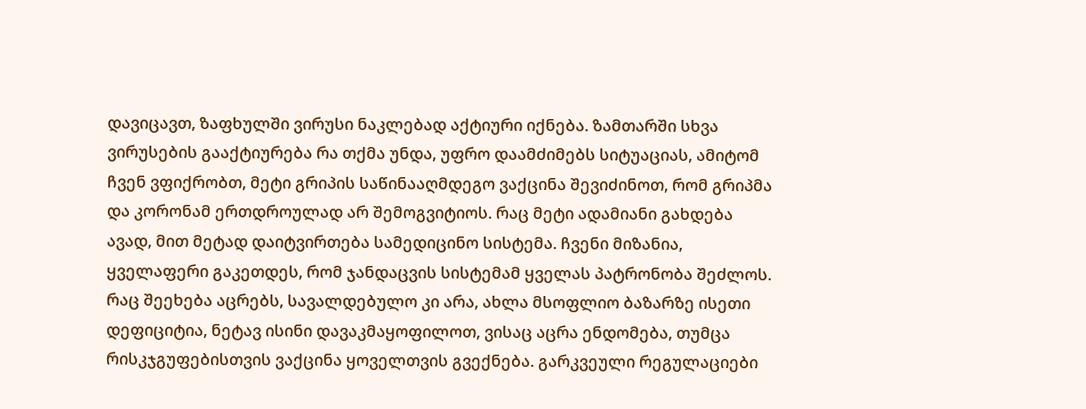დავიცავთ, ზაფხულში ვირუსი ნაკლებად აქტიური იქნება. ზამთარში სხვა ვირუსების გააქტიურება რა თქმა უნდა, უფრო დაამძიმებს სიტუაციას, ამიტომ ჩვენ ვფიქრობთ, მეტი გრიპის საწინააღმდეგო ვაქცინა შევიძინოთ, რომ გრიპმა და კორონამ ერთდროულად არ შემოგვიტიოს. რაც მეტი ადამიანი გახდება ავად, მით მეტად დაიტვირთება სამედიცინო სისტემა. ჩვენი მიზანია, ყველაფერი გაკეთდეს, რომ ჯანდაცვის სისტემამ ყველას პატრონობა შეძლოს. რაც შეეხება აცრებს, სავალდებულო კი არა, ახლა მსოფლიო ბაზარზე ისეთი დეფიციტია, ნეტავ ისინი დავაკმაყოფილოთ, ვისაც აცრა ენდომება, თუმცა რისკჯგუფებისთვის ვაქცინა ყოველთვის გვექნება. გარკვეული რეგულაციები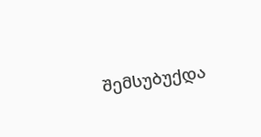შემსუბუქდა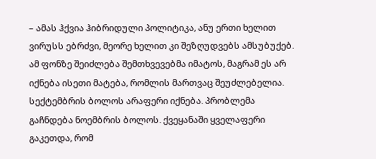– ამას ჰქვია ჰიბრიდული პოლიტიკა, ანუ ერთი ხელით ვირუსს ებრძვი, მეორე ხელით კი შეზღუდვებს ამსუბუქებ. ამ ფონზე შეიძლება შემთხვევებმა იმატოს, მაგრამ ეს არ იქნება ისეთი მატება, რომლის მართვაც შეუძლებელია. სექტემბრის ბოლოს არაფერი იქნება. პრობლემა გაჩნდება ნოემბრის ბოლოს. ქვეყანაში ყველაფერი გაკეთდა, რომ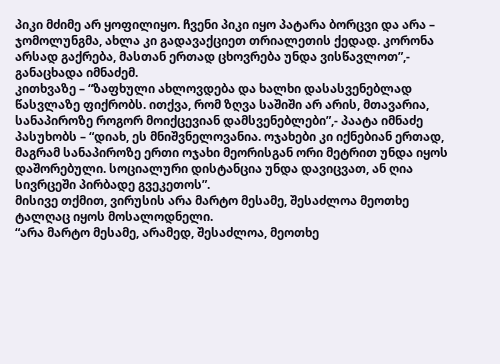პიკი მძიმე არ ყოფილიყო. ჩვენი პიკი იყო პატარა ბორცვი და არა – ჯომოლუნგმა, ახლა კი გადავაქციეთ თრიალეთის ქედად. კორონა არსად გაქრება, მასთან ერთად ცხოვრება უნდა ვისწავლოთ”,- განაცხადა იმნაძემ.
კითხვაზე – “ზაფხული ახლოვდება და ხალხი დასასვენებლად წასვლაზე ფიქრობს. ითქვა, რომ ზღვა საშიში არ არის, მთავარია, სანაპიროზე როგორ მოიქცევიან დამსვენებლები”,- პაატა იმნაძე პასუხობს – “დიახ, ეს მნიშვნელოვანია. ოჯახები კი იქნებიან ერთად, მაგრამ სანაპიროზე ერთი ოჯახი მეორისგან ორი მეტრით უნდა იყოს დაშორებული. სოციალური დისტანცია უნდა დავიცვათ, ან ღია სივრცეში პირბადე გვეკეთოს”.
მისივე თქმით, ვირუსის არა მარტო მესამე, შესაძლოა მეოთხე ტალღაც იყოს მოსალოდნელი.
“არა მარტო მესამე, არამედ, შესაძლოა, მეოთხე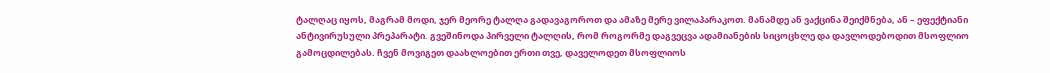ტალღაც იყოს, მაგრამ მოდი, ჯერ მეორე ტალღა გადავაგოროთ და ამაზე მერე ვილაპარაკოთ. მანამდე ან ვაქცინა შეიქმნება, ან – ეფექტიანი ანტივირუსული პრეპარატი. გვეშინოდა პირველი ტალღის, რომ როგორმე დაგვეცვა ადამიანების სიცოცხლე და დავლოდებოდით მსოფლიო გამოცდილებას. ჩვენ მოვიგეთ დაახლოებით ერთი თვე, დაველოდეთ მსოფლიოს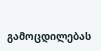გამოცდილებას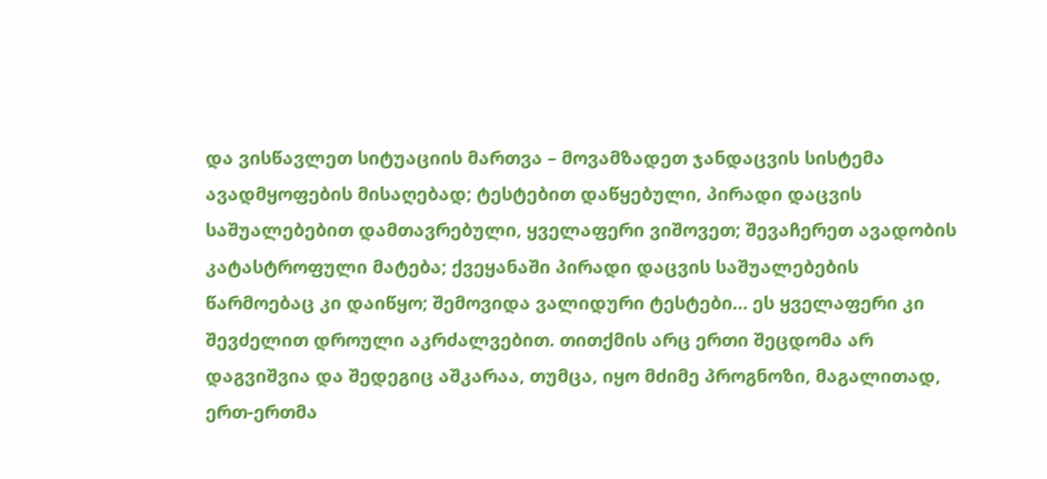და ვისწავლეთ სიტუაციის მართვა – მოვამზადეთ ჯანდაცვის სისტემა ავადმყოფების მისაღებად; ტესტებით დაწყებული, პირადი დაცვის საშუალებებით დამთავრებული, ყველაფერი ვიშოვეთ; შევაჩერეთ ავადობის კატასტროფული მატება; ქვეყანაში პირადი დაცვის საშუალებების წარმოებაც კი დაიწყო; შემოვიდა ვალიდური ტესტები… ეს ყველაფერი კი შევძელით დროული აკრძალვებით. თითქმის არც ერთი შეცდომა არ დაგვიშვია და შედეგიც აშკარაა, თუმცა, იყო მძიმე პროგნოზი, მაგალითად, ერთ-ერთმა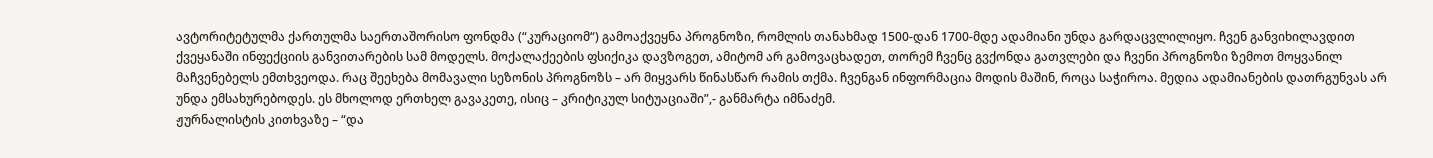ავტორიტეტულმა ქართულმა საერთაშორისო ფონდმა (“კურაციომ“) გამოაქვეყნა პროგნოზი, რომლის თანახმად 1500-დან 1700-მდე ადამიანი უნდა გარდაცვლილიყო. ჩვენ განვიხილავდით ქვეყანაში ინფექციის განვითარების სამ მოდელს. მოქალაქეების ფსიქიკა დავზოგეთ, ამიტომ არ გამოვაცხადეთ, თორემ ჩვენც გვქონდა გათვლები და ჩვენი პროგნოზი ზემოთ მოყვანილ მაჩვენებელს ემთხვეოდა. რაც შეეხება მომავალი სეზონის პროგნოზს – არ მიყვარს წინასწარ რამის თქმა. ჩვენგან ინფორმაცია მოდის მაშინ, როცა საჭიროა. მედია ადამიანების დათრგუნვას არ უნდა ემსახურებოდეს. ეს მხოლოდ ერთხელ გავაკეთე, ისიც – კრიტიკულ სიტუაციაში”,- განმარტა იმნაძემ.
ჟურნალისტის კითხვაზე – “და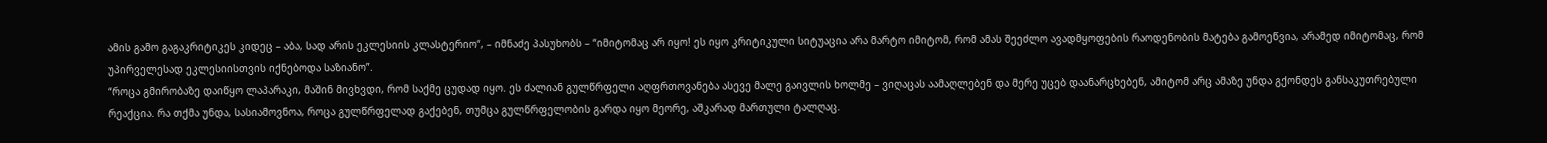ამის გამო გაგაკრიტიკეს კიდეც – აბა, სად არის ეკლესიის კლასტერიო“, – იმნაძე პასუხობს – “იმიტომაც არ იყო! ეს იყო კრიტიკული სიტუაცია არა მარტო იმიტომ, რომ ამას შეეძლო ავადმყოფების რაოდენობის მატება გამოეწვია, არამედ იმიტომაც, რომ უპირველესად ეკლესიისთვის იქნებოდა საზიანო”.
“როცა გმირობაზე დაიწყო ლაპარაკი, მაშინ მივხვდი, რომ საქმე ცუდად იყო. ეს ძალიან გულწრფელი აღფრთოვანება ასევე მალე გაივლის ხოლმე – ვიღაცას აამაღლებენ და მერე უცებ დაანარცხებენ, ამიტომ არც ამაზე უნდა გქონდეს განსაკუთრებული რეაქცია. რა თქმა უნდა, სასიამოვნოა, როცა გულწრფელად გაქებენ, თუმცა გულწრფელობის გარდა იყო მეორე, აშკარად მართული ტალღაც.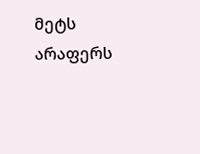მეტს არაფერს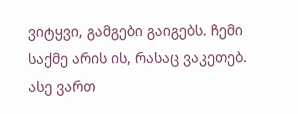ვიტყვი, გამგები გაიგებს. ჩემი საქმე არის ის, რასაც ვაკეთებ. ასე ვართ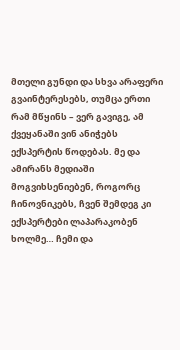მთელი გუნდი და სხვა არაფერი გვაინტერესებს, თუმცა ერთი რამ მწყინს – ვერ გავიგე, ამ ქვეყანაში ვინ ანიჭებს ექსპერტის წოდებას. მე და ამირანს მედიაში მოგვიხსენიებენ, როგორც ჩინოვნიკებს, ჩვენ შემდეგ კი ექსპერტები ლაპარაკობენ ხოლმე… ჩემი და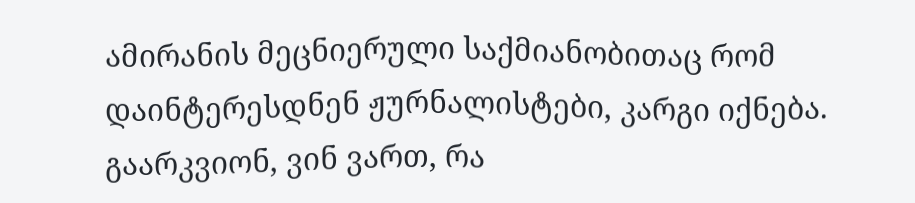ამირანის მეცნიერული საქმიანობითაც რომ დაინტერესდნენ ჟურნალისტები, კარგი იქნება. გაარკვიონ, ვინ ვართ, რა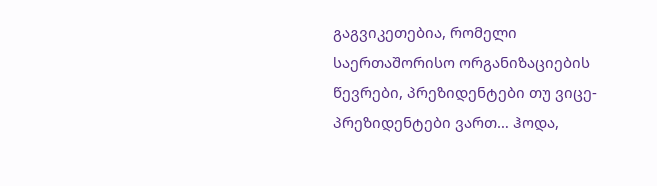გაგვიკეთებია, რომელი საერთაშორისო ორგანიზაციების წევრები, პრეზიდენტები თუ ვიცე-პრეზიდენტები ვართ… ჰოდა,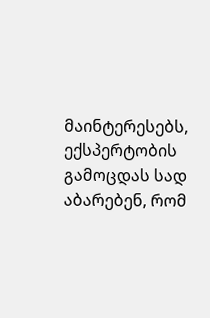მაინტერესებს, ექსპერტობის გამოცდას სად აბარებენ, რომ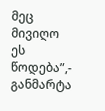მეც მივიღო ეს წოდება”,- განმარტა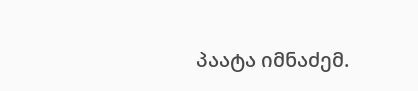პაატა იმნაძემ.